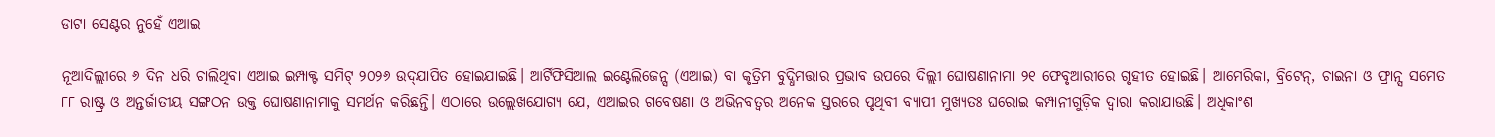ଡାଟା ସେଣ୍ଟର ନୁହେଁ ଏଆଇ

ନୂଆଦିଲ୍ଲୀରେ ୬ ଦିନ ଧରି ଚାଲିଥିବା ଏଆଇ ଇମ୍ପାକ୍ଟ ସମିଟ୍‌ ୨୦୨୬ ଉଦ୍‌ଯାପିତ ହୋଇଯାଇଛି। ଆର୍ଟିଫିସିଆଲ ଇଣ୍ଟେଲିଜେନ୍ସ (ଏଆଇ) ବା କୃତ୍ରିମ ବୁଦ୍ଧିମତ୍ତାର ପ୍ରଭାବ ଉପରେ ଦିଲ୍ଲୀ ଘୋଷଣାନାମା ୨୧ ଫେବୃଆରୀରେ ଗୃହୀତ ହୋଇଛି। ଆମେରିକା, ବ୍ରିଟେନ୍‌, ଚାଇନା ଓ ଫ୍ରାନ୍ସ ସମେତ ୮୮ ରାଷ୍ଟ୍ର ଓ ଅନ୍ତର୍ଜାତୀୟ ସଙ୍ଗଠନ ଉକ୍ତ ଘୋଷଣାନାମାକୁ ସମର୍ଥନ କରିଛନ୍ତି। ଏଠାରେ ଉଲ୍ଲେଖଯୋଗ୍ୟ ଯେ, ଏଆଇର ଗବେଷଣା ଓ ଅଭିନବତ୍ୱର ଅନେକ ସ୍ତରରେ ପୃଥିବୀ ବ୍ୟାପୀ ମୁଖ୍ୟତଃ ଘରୋଇ କମ୍ପାନୀଗୁଡ଼ିକ ଦ୍ୱାରା କରାଯାଉଛି। ଅଧିକାଂଶ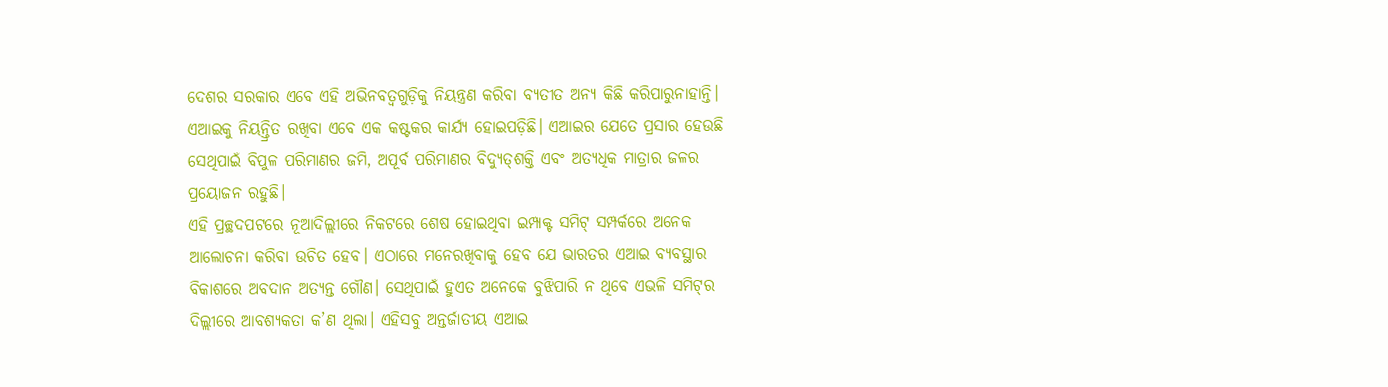ଦେଶର ସରକାର ଏବେ ଏହି ଅଭିନବତ୍ୱଗୁଡ଼ିକୁ ନିୟନ୍ତ୍ରଣ କରିବା ବ୍ୟତୀତ ଅନ୍ୟ କିଛି କରିପାରୁନାହାନ୍ତି। ଏଆଇକୁ ନିୟନ୍ତ୍ରିତ ରଖିବା ଏବେ ଏକ କଷ୍ଟକର କାର୍ଯ୍ୟ ହୋଇପଡ଼ିଛି। ଏଆଇର ଯେତେ ପ୍ରସାର ହେଉଛି ସେଥିପାଇଁ ବିପୁଳ ପରିମାଣର ଜମି, ଅପୂର୍ବ ପରିମାଣର ବିଦ୍ୟୁତ୍‌ଶକ୍ତି ଏବଂ ଅତ୍ୟଧିକ ମାତ୍ରାର ଜଳର ପ୍ରୟୋଜନ ରହୁଛି।
ଏହି ପ୍ରଚ୍ଛଦପଟରେ ନୂଆଦିଲ୍ଲୀରେ ନିକଟରେ ଶେଷ ହୋଇଥିବା ଇମ୍ପାକ୍ଟ ସମିଟ୍‌ ସମ୍ପର୍କରେ ଅନେକ ଆଲୋଚନା କରିବା ଉଚିତ ହେବ। ଏଠାରେ ମନେରଖିବାକୁ ହେବ ଯେ ଭାରତର ଏଆଇ ବ୍ୟବସ୍ଥାର ବିକାଶରେ ଅବଦାନ ଅତ୍ୟନ୍ତ ଗୌଣ। ସେଥିପାଇଁ ହୁଏତ ଅନେକେ ବୁଝିପାରି ନ ଥିବେ ଏଭଳି ସମିଟ୍‌ର ଦିଲ୍ଲୀରେ ଆବଶ୍ୟକତା କ’ଣ ଥିଲା। ଏହିସବୁ ଅନ୍ତର୍ଜାତୀୟ ଏଆଇ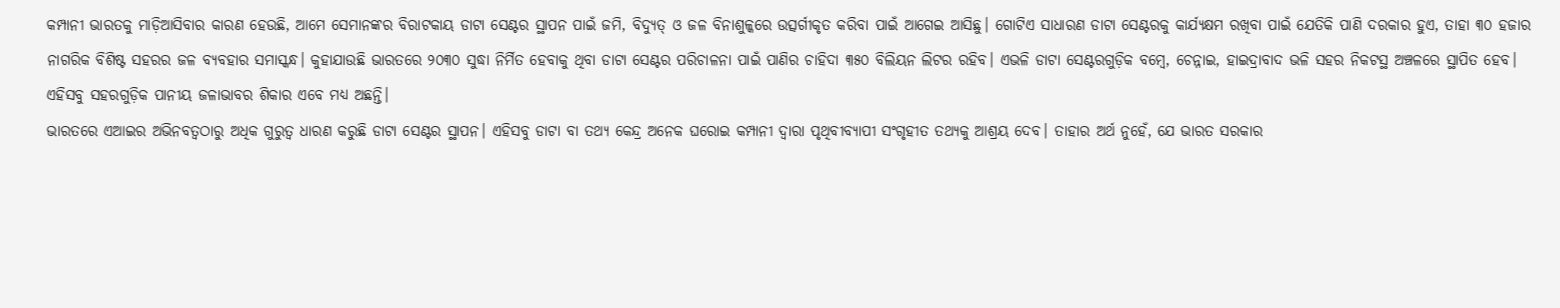କମ୍ପାନୀ ଭାରତକୁ ମାଡ଼ିଆସିବାର କାରଣ ହେଉଛି, ଆମେ ସେମାନଙ୍କର ବିରାଟକାୟ ଡାଟା ସେଣ୍ଟର ସ୍ଥାପନ ପାଇଁ ଜମି, ବିଦ୍ୟୁତ୍‌ ଓ ଜଳ ବିନାଶୁଳ୍କରେ ଉତ୍ସର୍ଗୀକୃତ କରିବା ପାଇଁ ଆଗେଇ ଆସିଛୁ। ଗୋଟିଏ ସାଧାରଣ ଡାଟା ସେଣ୍ଟରକୁ କାର୍ଯ୍ୟକ୍ଷମ ରଖିବା ପାଇଁ ଯେତିକି ପାଣି ଦରକାର ହୁଏ, ତାହା ୩୦ ହଜାର ନାଗରିକ ବିଶିଷ୍ଟ ସହରର ଜଳ ବ୍ୟବହାର ସମାସ୍କନ୍ଧ। କୁହାଯାଉଛି ଭାରତରେ ୨୦୩୦ ସୁଦ୍ଧା ନିର୍ମିତ ହେବାକୁ ଥିବା ଡାଟା ସେଣ୍ଟର ପରିଚାଳନା ପାଇଁ ପାଣିର ଚାହିଦା ୩୫୦ ବିଲିୟନ ଲିଟର ରହିବ। ଏଭଳି ଡାଟା ସେଣ୍ଟରଗୁଡ଼ିକ ବମ୍ବେ, ଚେନ୍ନାଇ, ହାଇଦ୍ରାବାଦ ଭଳି ସହର ନିକଟସ୍ଥ ଅଞ୍ଚଳରେ ସ୍ଥାପିତ ହେବ। ଏହିସବୁ ସହରଗୁଡ଼ିକ ପାନୀୟ ଜଳାଭାବର ଶିକାର ଏବେ ମଧ୍ୟ ଅଛନ୍ତି।
ଭାରତରେ ଏଆଇର ଅଭିନବତ୍ୱଠାରୁ ଅଧିକ ଗୁରୁତ୍ୱ ଧାରଣ କରୁଛି ଡାଟା ସେଣ୍ଟର ସ୍ଥାପନ। ଏହିସବୁ ଡାଟା ବା ତଥ୍ୟ କେନ୍ଦ୍ର ଅନେକ ଘରୋଇ କମ୍ପାନୀ ଦ୍ୱାରା ପୃଥିବୀବ୍ୟାପୀ ସଂଗୃହୀତ ତଥ୍ୟକୁ ଆଶ୍ରୟ ଦେବ। ତାହାର ଅର୍ଥ ନୁହେଁ, ଯେ ଭାରତ ସରକାର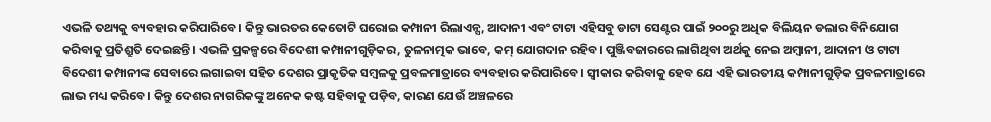ଏଭଳି ତଥ୍ୟକୁ ବ୍ୟବହାର କରିପାରିବେ। କିନ୍ତୁ ଭାରତର କେତୋଟି ଘରୋଇ କମ୍ପାନୀ ରିଲାଏନ୍ସ, ଆଦାନୀ ଏବଂ ଟାଟା ଏହିସବୁ ଡାଟା ସେଣ୍ଟର ପାଇଁ ୨୦୦ରୁ ଅଧିକ ବିଲିୟନ ଡଲାର ବିନିଯୋଗ କରିବାକୁ ପ୍ରତିଶ୍ରୁତି ଦେଇଛନ୍ତି। ଏଭଳି ପ୍ରକଳ୍ପରେ ବିଦେଶୀ କମ୍ପାନୀଗୁଡ଼ିକର, ତୁଳନାତ୍ମକ ଭାବେ, କମ୍‌ ଯୋଗଦାନ ରହିବ। ପୁଞ୍ଜିବଜାରରେ ଲାଗିଥିବା ଅର୍ଥକୁ ନେଇ ଅମ୍ବାନୀ, ଆଦାନୀ ଓ ଟାଟା ବିଦେଶୀ କମ୍ପାନୀଙ୍କ ସେବାରେ ଲଗାଇବା ସହିତ ଦେଶର ପ୍ରାକୃତିକ ସମ୍ବଳକୁ ପ୍ରବଳମାତ୍ରାରେ ବ୍ୟବହାର କରିପାରିବେ। ସ୍ବୀକାର କରିବାକୁ ହେବ ଯେ ଏହି ଭାରତୀୟ କମ୍ପାନୀଗୁଡ଼ିକ ପ୍ରବଳମାତ୍ରାରେ ଲାଭ ମଧ୍ୟ କରିବେ। କିନ୍ତୁ ଦେଶର ନାଗରିକଙ୍କୁ ଅନେକ କଷ୍ଟ ସହିବାକୁ ପଡ଼ିବ, କାରଣ ଯେଉଁ ଅଞ୍ଚଳରେ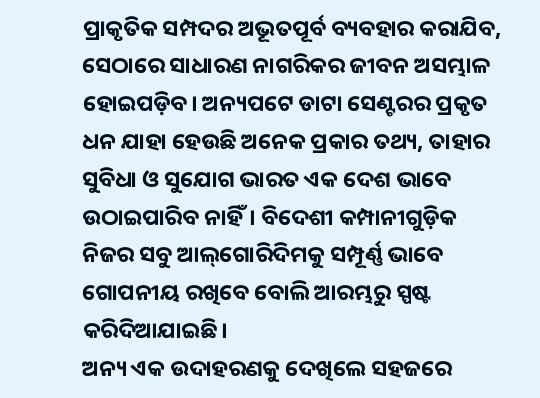ପ୍ରାକୃତିକ ସମ୍ପଦର ଅଭୂତପୂର୍ବ ବ୍ୟବହାର କରାଯିବ, ସେଠାରେ ସାଧାରଣ ନାଗରିକର ଜୀବନ ଅସମ୍ଭାଳ ହୋଇପଡ଼ିବ। ଅନ୍ୟପଟେ ଡାଟା ସେଣ୍ଟରର ପ୍ରକୃତ ଧନ ଯାହା ହେଉଛି ଅନେକ ପ୍ରକାର ତଥ୍ୟ, ତାହାର ସୁବିଧା ଓ ସୁଯୋଗ ଭାରତ ଏକ ଦେଶ ଭାବେ ଉଠାଇପାରିବ ନାହିଁ। ବିଦେଶୀ କମ୍ପାନୀଗୁଡ଼ିକ ନିଜର ସବୁ ଆଲ୍‌ଗୋରିଦିମକୁ ସମ୍ପୂର୍ଣ୍ଣ ଭାବେ ଗୋପନୀୟ ରଖିବେ ବୋଲି ଆରମ୍ଭରୁ ସ୍ପଷ୍ଟ କରିଦିଆଯାଇଛି।
ଅନ୍ୟ ଏକ ଉଦାହରଣକୁ ଦେଖିଲେ ସହଜରେ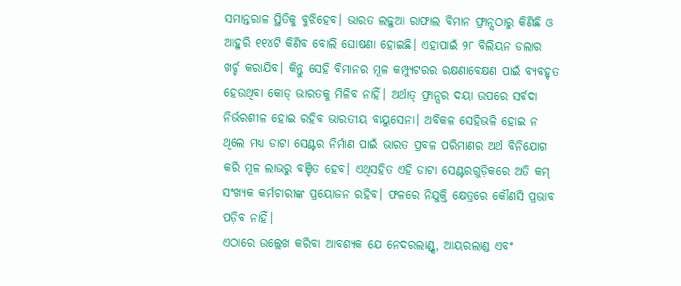ସମାନ୍ତରାଳ ସ୍ଥିତିକୁ ବୁଝିହେବ। ଭାରତ ଲଢ଼ୁଆ ରାଫାଲ ବିମାନ ଫ୍ରାନ୍ସଠାରୁ କିଣିଛି ଓ ଆହୁରି ୧୧୪ଟି କିଣିବ ବୋଲି ଘୋଷଣା ହୋଇଛି। ଏହାପାଇଁ ୨୮ ବିଲିୟନ ଡଲାର ଖର୍ଚ୍ଚ କରାଯିବ। କିନ୍ତୁ ସେହି ବିମାନର ମୂଳ କମ୍ପ୍ୟୁଟରର ରକ୍ଷଣାବେକ୍ଷଣ ପାଇଁ ବ୍ୟବହୃତ ହେଉଥିବା କୋଡ୍‌ ଭାରତକୁ ମିଳିବ ନାହିଁ। ଅର୍ଥାତ୍‌ ଫ୍ରାନ୍ସର ଦୟା ଉପରେ ସର୍ବଦା ନିର୍ଭରଶୀଳ ହୋଇ ରହିବ ଭାରତୀୟ ବାୟୁସେନା। ଅବିକଳ ସେହିଭଳି ହୋଇ ନ ଥିଲେ ମଧ୍ୟ ଡାଟା ସେଣ୍ଟର ନିର୍ମାଣ ପାଇଁ ଭାରତ ପ୍ରବଳ ପରିମାଣର ଅର୍ଥ ବିନିଯୋଗ କରି ମୂଳ ଲାଭରୁ ବଞ୍ଚିତ ହେବ। ଏଥିସହିତ ଏହି ଡାଟା ସେଣ୍ଟରଗୁଡ଼ିକରେ ଅତି କମ୍‌ ସଂଖ୍ୟକ କର୍ମଚାରୀଙ୍କ ପ୍ରୟୋଜନ ରହିବ। ଫଳରେ ନିଯୁକ୍ତି କ୍ଷେତ୍ରରେ କୌଣସି ପ୍ରଭାବ ପଡ଼ିବ ନାହିଁ।
ଏଠାରେ ଉଲ୍ଲେଖ କରିବା ଆବଶ୍ୟକ ଯେ ନେଦରଲାଣ୍ଡ୍ସ, ଆୟରଲାଣ୍ଡ ଏବଂ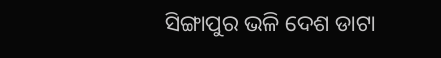ସିଙ୍ଗାପୁର ଭଳି ଦେଶ ଡାଟା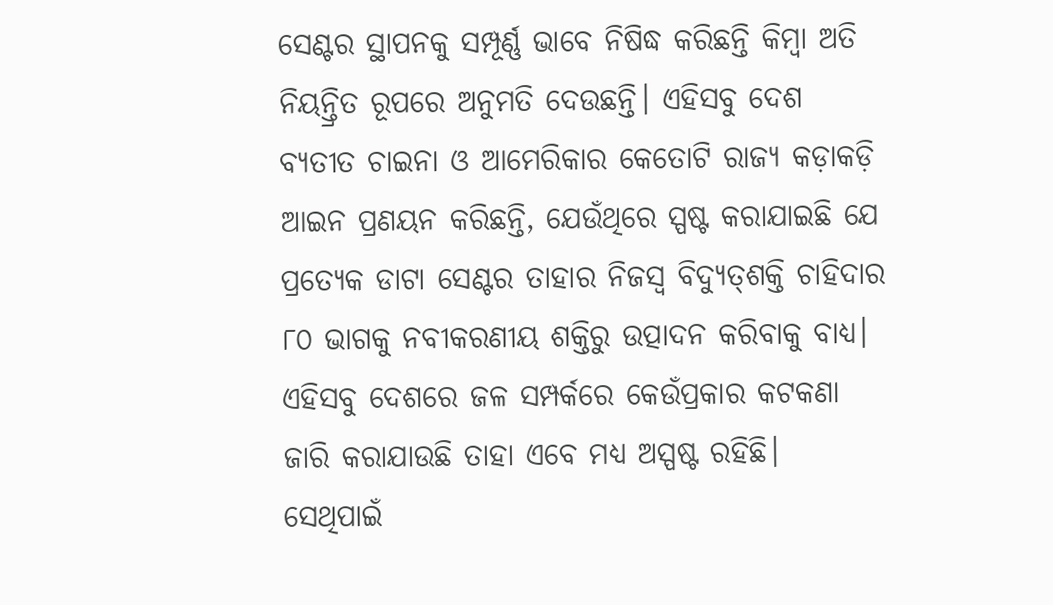ସେଣ୍ଟର ସ୍ଥାପନକୁ ସମ୍ପୂର୍ଣ୍ଣ ଭାବେ ନିଷିଦ୍ଧ କରିଛନ୍ତି କିମ୍ବା ଅତି ନିୟନ୍ତ୍ରିତ ରୂପରେ ଅନୁମତି ଦେଉଛନ୍ତି। ଏହିସବୁ ଦେଶ ବ୍ୟତୀତ ଚାଇନା ଓ ଆମେରିକାର କେତୋଟି ରାଜ୍ୟ କଡ଼ାକଡ଼ି ଆଇନ ପ୍ରଣୟନ କରିଛନ୍ତି, ଯେଉଁଥିରେ ସ୍ପଷ୍ଟ କରାଯାଇଛି ଯେ ପ୍ରତ୍ୟେକ ଡାଟା ସେଣ୍ଟର ତାହାର ନିଜସ୍ବ ବିଦ୍ୟୁତ୍‌ଶକ୍ତି ଚାହିଦାର ୮୦ ଭାଗକୁ ନବୀକରଣୀୟ ଶକ୍ତିରୁ ଉତ୍ପାଦନ କରିବାକୁ ବାଧ୍ୟ। ଏହିସବୁ ଦେଶରେ ଜଳ ସମ୍ପର୍କରେ କେଉଁପ୍ରକାର କଟକଣା ଜାରି କରାଯାଉଛି ତାହା ଏବେ ମଧ୍ୟ ଅସ୍ପଷ୍ଟ ରହିଛି। ସେଥିପାଇଁ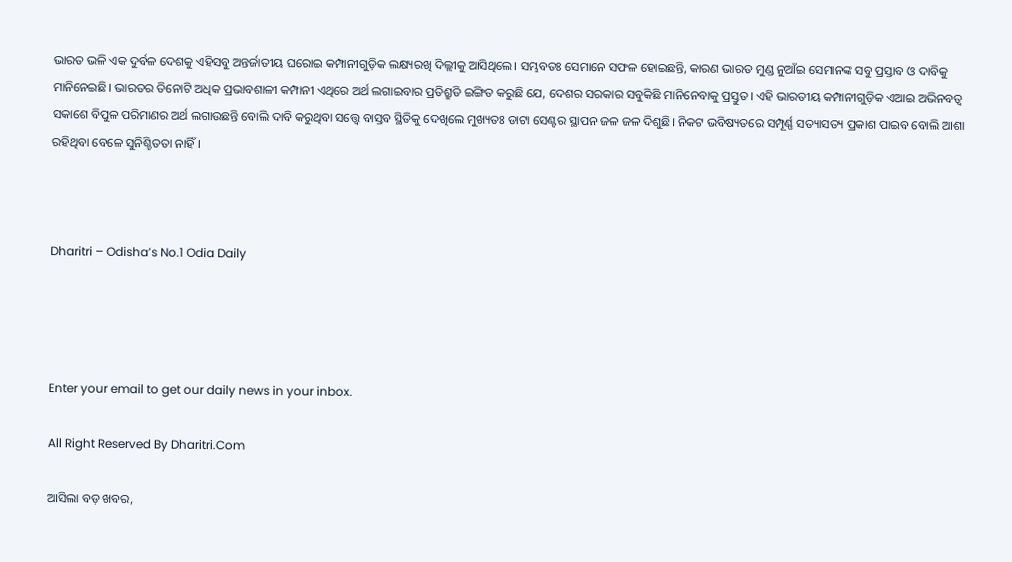ଭାରତ ଭଳି ଏକ ଦୁର୍ବଳ ଦେଶକୁ ଏହିସବୁ ଅନ୍ତର୍ଜାତୀୟ ଘରୋଇ କମ୍ପାନୀଗୁଡ଼ିକ ଲକ୍ଷ୍ୟରଖି ଦିଲ୍ଲୀକୁ ଆସିଥିଲେ। ସମ୍ଭବତଃ ସେମାନେ ସଫଳ ହୋଇଛନ୍ତି, କାରଣ ଭାରତ ମୁଣ୍ଡ ନୁଆଁଇ ସେମାନଙ୍କ ସବୁ ପ୍ରସ୍ତାବ ଓ ଦାବିକୁ ମାନିନେଇଛି। ଭାରତର ତିନୋଟି ଅଧିକ ପ୍ରଭାବଶାଳୀ କମ୍ପାନୀ ଏଥିରେ ଅର୍ଥ ଲଗାଇବାର ପ୍ରତିଶ୍ରୁତି ଇଙ୍ଗିତ କରୁଛି ଯେ, ଦେଶର ସରକାର ସବୁକିଛି ମାନିନେବାକୁ ପ୍ରସ୍ତୁତ। ଏହି ଭାରତୀୟ କମ୍ପାନୀଗୁଡ଼ିକ ଏଆଇ ଅଭିନବତ୍ୱ ସକାଶେ ବିପୁଳ ପରିମାଣର ଅର୍ଥ ଲଗାଉଛନ୍ତି ବୋଲି ଦାବି କରୁଥିବା ସତ୍ତ୍ୱେ ବାସ୍ତବ ସ୍ଥିତିକୁ ଦେଖିଲେ ମୁଖ୍ୟତଃ ଡାଟା ସେଣ୍ଟର ସ୍ଥାପନ ଜଳ ଜଳ ଦିଶୁଛି। ନିକଟ ଭବିଷ୍ୟତରେ ସମ୍ପୂର୍ଣ୍ଣ ସତ୍ୟାସତ୍ୟ ପ୍ରକାଶ ପାଇବ ବୋଲି ଆଶା ରହିଥିବା ବେଳେ ସୁନିଶ୍ଚିତତା ନାହିଁ।



Dharitri – Odisha’s No.1 Odia Daily




Enter your email to get our daily news in your inbox.

All Right Reserved By Dharitri.Com

ଆସିଲା ବଡ଼ ଖବର,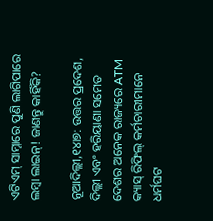ଏଟିଏମ୍‌ ସାମ୍ନାରେ ପୁଣି ଲାଗିପାରେ ଲମ୍ବା ଲାଇନ୍! ଜାଣନ୍ତୁ କାହିଁକି?

ନୂଆଦିଲ୍ଲୀ,୧୪ା୭: ଉତ୍ତର ପ୍ରଦେଶ, ଦିଲ୍ଲୀ ଏବଂ ହରିୟାଣା ସମେତ ଦେଶର ଅନେକ ରାଜ୍ୟରେ ATM କ୍ୟାସ୍ ରିଫିଲ୍ କର୍ମଚାରୀମାନେ ଧର୍ମଘଟ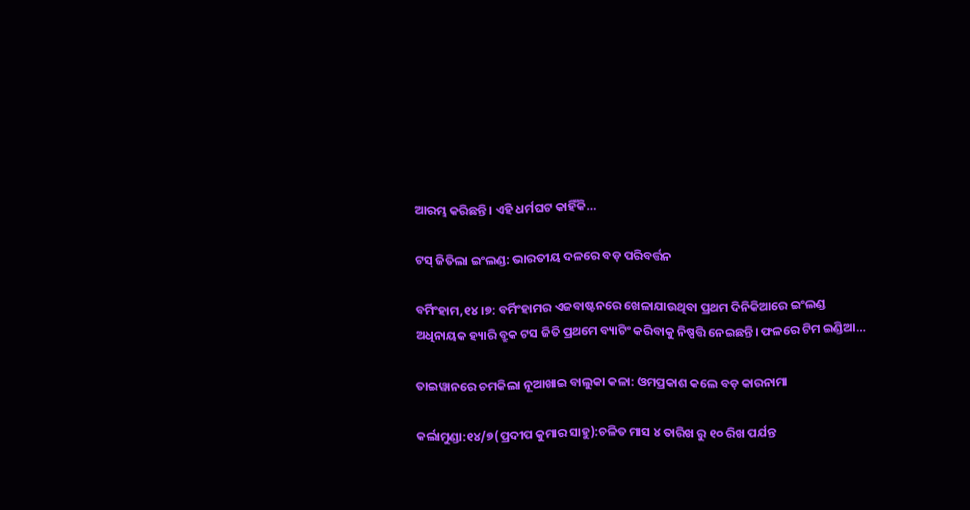ଆରମ୍ଭ କରିଛନ୍ତି। ଏହି ଧର୍ମଘଟ କାହିଁକି…

ଟସ୍‌ ଜିତିଲା ଇଂଲଣ୍ଡ: ଭାରତୀୟ ଦଳରେ ବଡ଼ ପରିବର୍ତ୍ତନ

ବର୍ମିଂହାମ,୧୪।୭: ବର୍ମିଂହାମର ଏଜବାଷ୍ଟନରେ ଖେଳାଯାଉଥିବା ପ୍ରଥମ ଦିନିକିଆରେ ଇଂଲଣ୍ଡ ଅଧିନାୟକ ହ୍ୟାରି ବ୍ରୁକ ଟସ ଜିତି ପ୍ରଥମେ ବ୍ୟାଟିଂ କରିବାକୁ ନିଷ୍ପତ୍ତି ନେଇଛନ୍ତି। ଫଳରେ ଟିମ ଇଣ୍ଡିଆ…

ତାଇୱାନରେ ଚମକିଲା ନୂଆଖାଇ ବାଲୁକା କଳା: ଓମପ୍ରକାଶ କଲେ ବଡ଼ କାରନାମା

କର୍ଲାମୁଣ୍ଡା:୧୪/୭(ପ୍ରଦୀପ କୁମାର ସାହୁ):ଚଳିତ ମାସ ୪ ତାରିଖ ରୁ ୧୦ ରିଖ ପର୍ଯନ୍ତ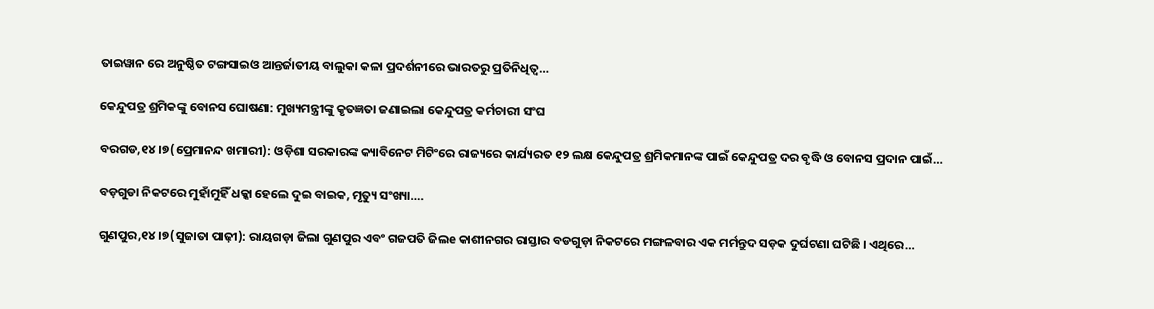ତାଇୱାନ ରେ ଅନୁଷ୍ଠିତ ଟଙ୍ଗସାଇଓ ଆନ୍ତର୍ଜାତୀୟ ବାଲୁକା କଳା ପ୍ରଦର୍ଶନୀରେ ଭାରତରୁ ପ୍ରତିନିଧିତ୍ୱ…

କେନ୍ଦୁପତ୍ର ଶ୍ରମିକଙ୍କୁ ବୋନସ ଘୋଷଣା: ମୁଖ୍ୟମନ୍ତ୍ରୀଙ୍କୁ କୃତଜ୍ଞତା ଜଣାଇଲା କେନ୍ଦୁପତ୍ର କର୍ମଚାରୀ ସଂଘ

ବରଗଡ,୧୪।୭(ପ୍ରେମାନନ୍ଦ ଖମାରୀ): ଓଡ଼ିଶା ସରକାରଙ୍କ କ୍ୟାବିନେଟ ମିଟିଂରେ ରାଜ୍ୟରେ କାର୍ଯ୍ୟରତ ୧୨ ଲକ୍ଷ କେନ୍ଦୁପତ୍ର ଶ୍ରମିକମାନଙ୍କ ପାଇଁ କେନ୍ଦୁପତ୍ର ଦର ବୃଦ୍ଧି ଓ ବୋନସ ପ୍ରଦାନ ପାଇଁ…

ବଡ଼ଗୁଡା ନିକଟରେ ମୁହାଁମୁହିଁ ଧକ୍କା ହେଲେ ଦୁଇ ବାଇକ, ମୃତ୍ୟୁ ସଂଖ୍ୟା….

ଗୁଣପୁର,୧୪।୭(ସୁଜାତା ପାଢ଼ୀ): ରାୟଗଡ଼ା ଜିଲା ଗୁଣପୁର ଏବଂ ଗଜପତି ଜିଲe କାଶୀନଗର ରାସ୍ତାର ବଡଗୁଡ଼ା ନିକଟରେ ମଙ୍ଗଳବାର ଏକ ମର୍ମନ୍ତୁଦ ସଡ଼କ ଦୁର୍ଘଟଣା ଘଟିଛି । ଏଥିରେ…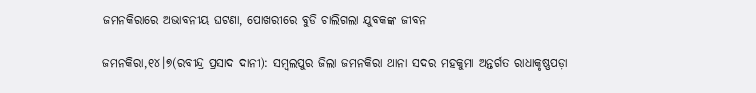ଜମନକିରାରେ ଅଭାବନୀୟ ଘଟଣା, ପୋଖରୀରେ ବୁଡି ଚାଲିଗଲା ଯୁବକଙ୍କ ଜୀବନ

ଜମନକିରା,୧୪।୭(ରବୀନ୍ଦ୍ର ପ୍ରସାଦ ଦାନୀ): ସମ୍ବଲପୁର ଜିଲା ଜମନକିରା ଥାନା ସଦର ମହକୁମା ଅନ୍ତର୍ଗତ ରାଧାକୃଷ୍ଣପଡ଼ା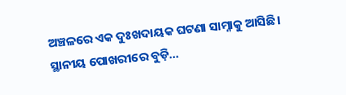ଅଞ୍ଚଳରେ ଏକ ଦୁଃଖଦାୟକ ଘଟଣା ସାମ୍ନାକୁ ଆସିଛି। ସ୍ଥାନୀୟ ପୋଖରୀରେ ବୁଡ଼ି…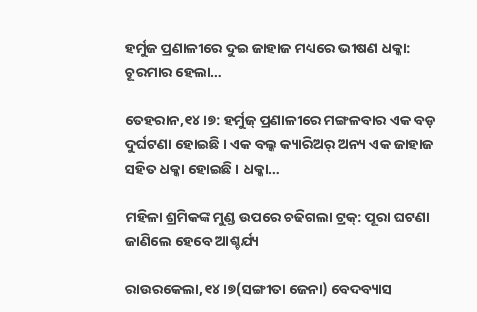ହର୍ମୁଜ ପ୍ରଣାଳୀରେ ଦୁଇ ଜାହାଜ ମଧ୍ୟରେ ଭୀଷଣ ଧକ୍କା: ଚୂରମାର ହେଲା…

ତେହରାନ,୧୪।୭: ହର୍ମୁଜ୍ ପ୍ରଣାଳୀରେ ମଙ୍ଗଳବାର ଏକ ବଡ଼ ଦୁର୍ଘଟଣା ହୋଇଛି । ଏକ ବଲ୍କ କ୍ୟାରିଅର୍ ଅନ୍ୟ ଏକ ଜାହାଜ ସହିତ ଧକ୍କା ହୋଇଛି । ଧକ୍କା…

ମହିଳା ଶ୍ରମିକଙ୍କ ମୁଣ୍ଡ ଉପରେ ଚଢିଗଲା ଟ୍ରକ୍‌: ପୂରା ଘଟଣା ଜାଣିଲେ ହେବେ ଆଶ୍ଚର୍ଯ୍ୟ

ରାଉରକେଲା,୧୪।୭(ସଙ୍ଗୀତା ଜେନା) ବେଦବ୍ୟାସ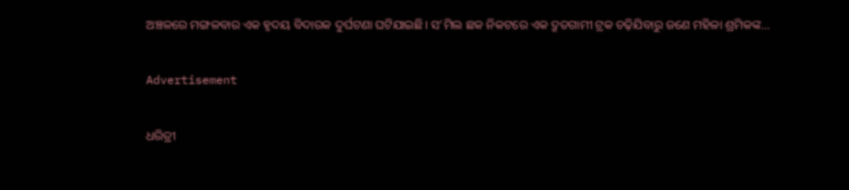ଅଞ୍ଚଳରେ ମଙ୍ଗଳବାର ଏକ ହୃଦୟ ବିଦାରକ ଦୁର୍ଘଟଣା ଘଟିଯାଇଛି। ସ’ମିଲ ଛକ ନିକଟରେ ଏକ ଦ୍ରୁତଗାମୀ ଟ୍ରକ ଚଢ଼ିଯିବାରୁ ଜଣେ ମହିଳା ଶ୍ରମିକଙ୍କ…

Advertisement

ଧରିତ୍ରୀ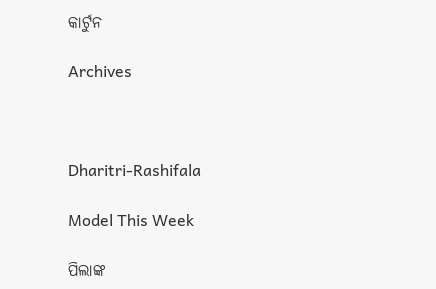କାର୍ଟୁନ

Archives



Dharitri-Rashifala

Model This Week

ପିଲାଙ୍କ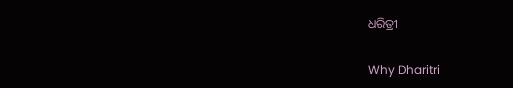ଧରିତ୍ରୀ

Why Dharitri